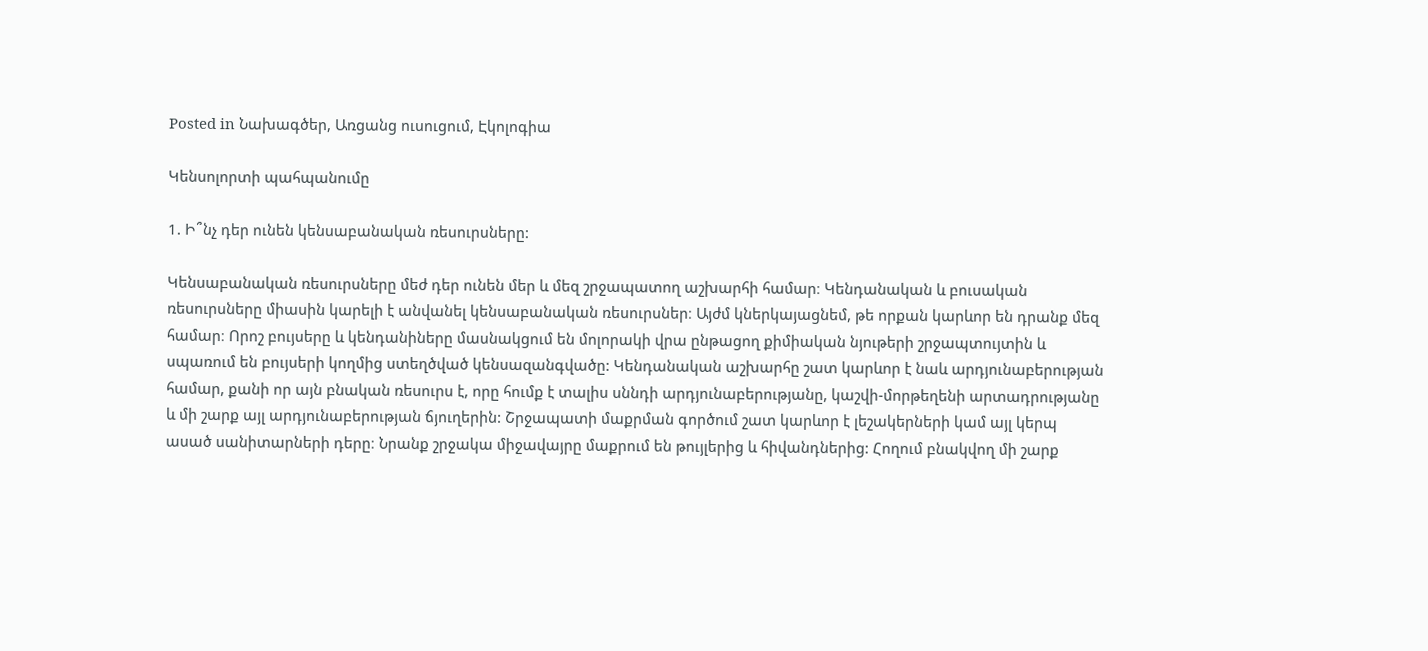Posted in Նախագծեր, Առցանց ուսուցում, Էկոլոգիա

Կենսոլորտի պահպանումը

1. Ի՞նչ դեր ունեն կենսաբանական ռեսուրսները:

Կենսաբանական ռեսուրսները մեժ դեր ունեն մեր և մեզ շրջապատող աշխարհի համար։ Կենդանական և բուսական ռեսուրսները միասին կարելի է անվանել կենսաբանական ռեսուրսներ։ Այժմ կներկայացնեմ, թե որքան կարևոր են դրանք մեզ համար։ Որոշ բույսերը և կենդանիները մասնակցում են մոլորակի վրա ընթացող քիմիական նյութերի շրջապտույտին և սպառում են բույսերի կողմից ստեղծված կենսազանգվածը: Կենդանական աշխարհը շատ կարևոր է նաև արդյունաբերության համար, քանի որ այն բնական ռեսուրս է, որը հումք է տալիս սննդի արդյունաբերությանը, կաշվի-մորթեղենի արտադրությանը և մի շարք այլ արդյունաբերության ճյուղերին: Շրջապատի մաքրման գործում շատ կարևոր է լեշակերների կամ այլ կերպ ասած սանիտարների դերը։ Նրանք շրջակա միջավայրը մաքրում են թույլերից և հիվանդներից: Հողում բնակվող մի շարք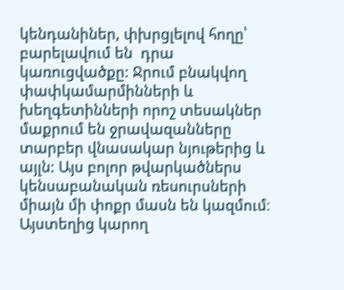կենդանիներ, փխրցլելով հողը՝ բարելավում են  դրա կառուցվածքը: Ջրում բնակվող փափկամարմինների և խեղգետինների որոշ տեսակներ մաքրում են ջրավազանները տարբեր վնասակար նյութերից և այլն: Այս բոլոր թվարկածներս կենսաբանական ռեսուրսների միայն մի փոքր մասն են կազմում։ Այստեղից կարող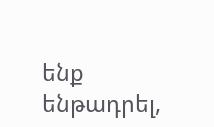ենք ենթադրել,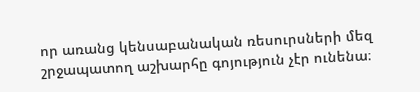որ առանց կենսաբանական ռեսուրսների մեզ շրջապատող աշխարհը գոյություն չէր ունենա։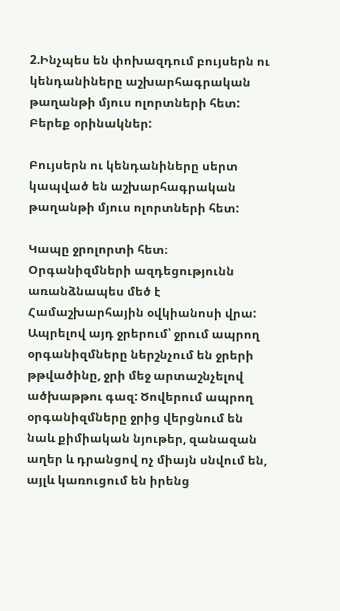2.Ինչպես են փոխազդում բույսերն ու կենդանիները աշխարհագրական թաղանթի մյուս ոլորտների հետ: Բերեք օրինակներ:

Բույսերն ու կենդանիները սերտ կապված են աշխարհագրական թաղանթի մյուս ոլորտների հետ:

Կապը ջրոլորտի հետ։ Օրգանիզմների ազդեցությունն առանձնապես մեծ է Համաշխարհային օվկիանոսի վրա: Ապրելով այդ ջրերում՝ ջրում ապրող օրգանիզմները ներշնչում են ջրերի թթվածինը, ջրի մեջ արտաշնչելով ածխաթթու գազ: Ծովերում ապրող օրգանիզմները ջրից վերցնում են նաև քիմիական նյութեր, զանազան աղեր և դրանցով ոչ միայն սնվում են, այլև կառուցում են իրենց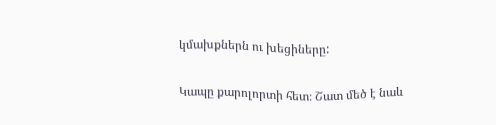կմախքներն ու խեցիները:

Կապը քարոլորտի հետ։ Շատ մեծ է նաև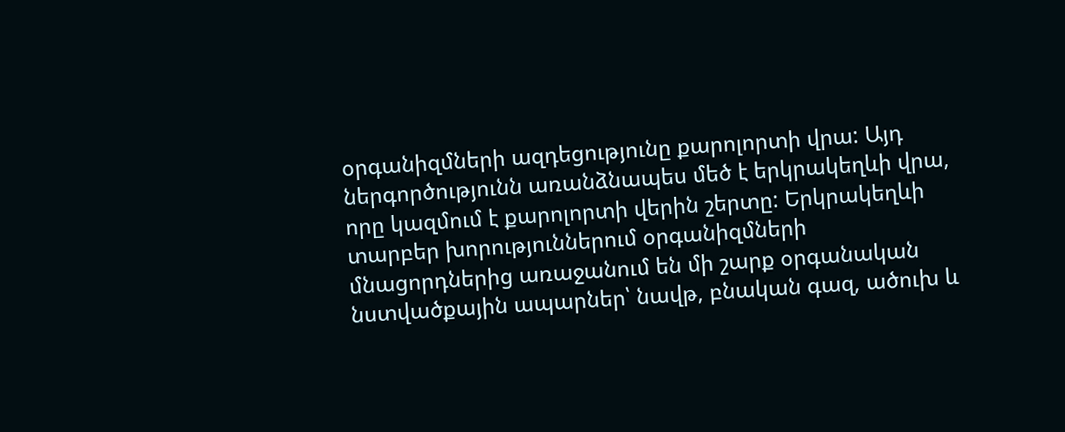օրգանիզմների ազդեցությունը քարոլորտի վրա: Այդ ներգործությունն առանձնապես մեծ է երկրակեղևի վրա, որը կազմում է քարոլորտի վերին շերտը: Երկրակեղևի տարբեր խորություններում օրգանիզմների մնացորդներից առաջանում են մի շարք օրգանական նստվածքային ապարներ՝ նավթ, բնական գազ, ածուխ և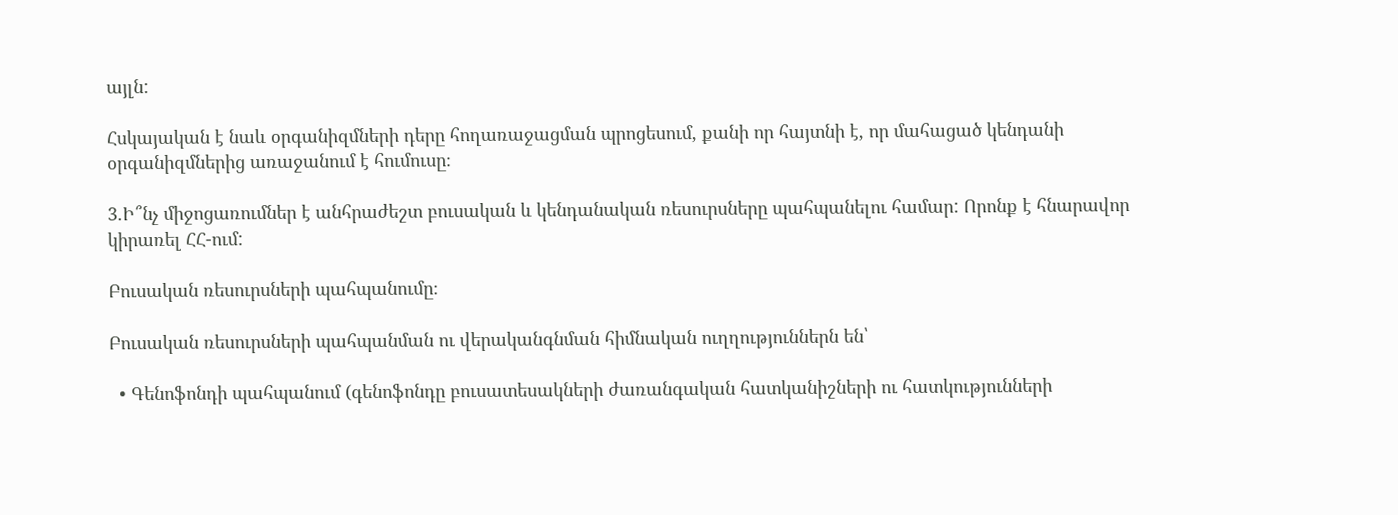այլն:

Հսկայական է նաև օրգանիզմների դերը հողառաջացման պրոցեսում, քանի որ հայտնի է, որ մահացած կենդանի օրգանիզմներից առաջանում է հումուսը։

3.Ի՞նչ միջոցառումներ է անհրաժեշտ բուսական և կենդանական ռեսուրսները պահպանելու համար: Որոնք է հնարավոր կիրառել ՀՀ-ում:

Բուսական ռեսուրսների պահպանումը։

Բուսական ռեսուրսների պահպանման ու վերականգնման հիմնական ուղղություններն են՝

  • Գենոֆոնդի պահպանում (գենոֆոնդը բուսատեսակների ժառանգական հատկանիշների ու հատկությունների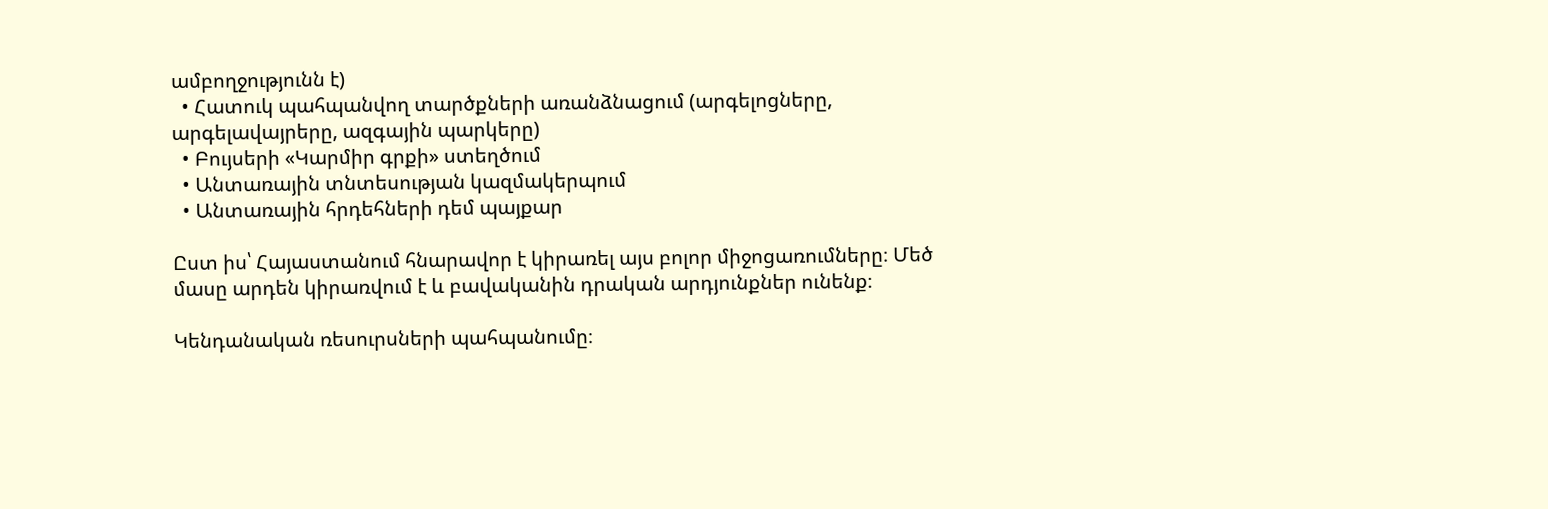ամբողջությունն է)
  • Հատուկ պահպանվող տարծքների առանձնացում (արգելոցները, արգելավայրերը, ազգային պարկերը)
  • Բույսերի «Կարմիր գրքի» ստեղծում
  • Անտառային տնտեսության կազմակերպում
  • Անտառային հրդեհների դեմ պայքար

Ըստ իս՝ Հայաստանում հնարավոր է կիրառել այս բոլոր միջոցառումները։ Մեծ մասը արդեն կիրառվում է և բավականին դրական արդյունքներ ունենք։

Կենդանական ռեսուրսների պահպանումը։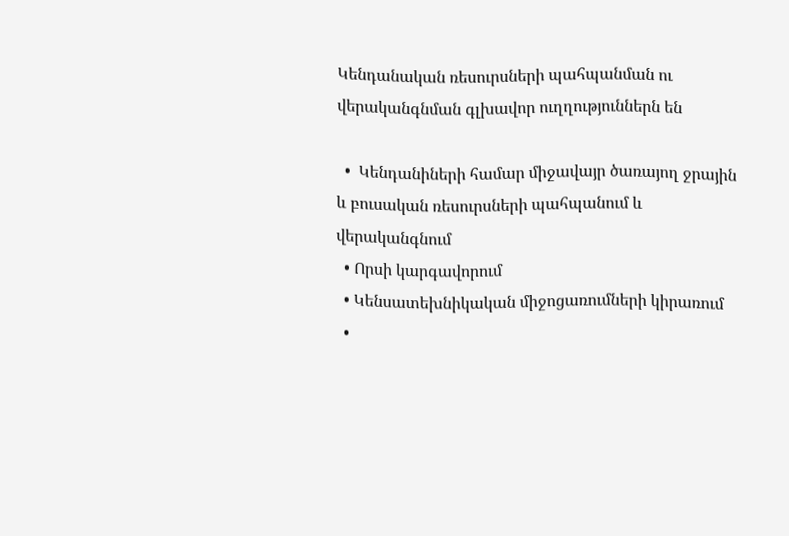Կենդանական ռեսուրսների պահպանման ու վերականգնման գլխավոր ուղղություններն են

  •  Կենդանիների համար միջավայր ծառայող ջրային և բուսական ռեսուրսների պահպանում և վերականգնում
  • Որսի կարգավորում
  • Կենսատեխնիկական միջոցառումների կիրառում
  •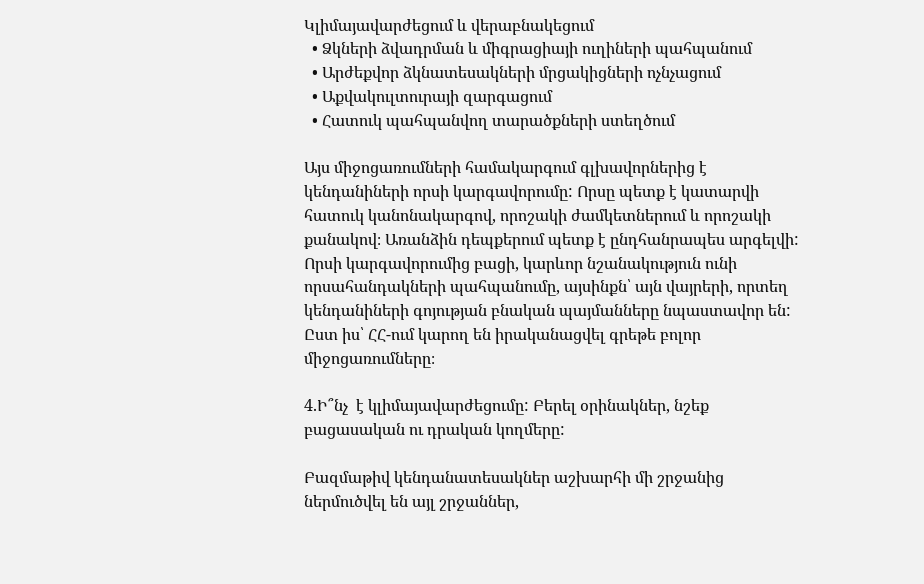Կլիմայավարժեցում և վերաբնակեցում
  • Ձկների ձվադրման և միգրացիայի ուղիների պահպանում
  • Արժեքվոր ձկնատեսակների մրցակիցների ոչնչացում
  • Աքվակուլտուրայի զարգացում
  • Հատուկ պահպանվող տարածքների ստեղծում

Այս միջոցառումների համակարգում գլխավորներից է կենդանիների որսի կարգավորումը: Որսը պետք է կատարվի հատուկ կանոնակարգով, որոշակի ժամկետներում և որոշակի քանակով։ Առանձին դեպքերում պետք է ընդհանրապես արգելվի: Որսի կարգավորումից բացի, կարևոր նշանակություն ունի որսահանդակների պահպանումը, այսինքն՝ այն վայրերի, որտեղ կենդանիների գոյության բնական պայմանները նպաստավոր են: Ըստ իս՝ ՀՀ-ում կարող են իրականացվել գրեթե բոլոր միջոցառումները։

4.Ի՞նչ  է կլիմայավարժեցումը: Բերել օրինակներ, նշեք բացասական ու դրական կողմերը:

Բազմաթիվ կենդանատեսակներ աշխարհի մի շրջանից ներմուծվել են այլ շրջաններ,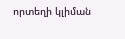որտեղի կլիման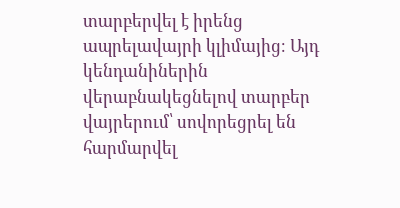տարբերվել է իրենց ապրելավայրի կլիմայից։ Այդ կենդանիներին վերաբնակեցնելով տարբեր վայրերում՝ սովորեցրել են հարմարվել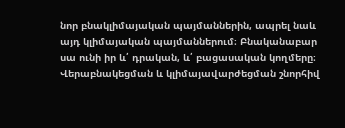նոր բնակլիմայական պայմաններին, ապրել նաև այդ կլիմայական պայմաններում։ Բնականաբար սա ունի իր և՛ դրական, և՛ բացասական կողմերը։ Վերաբնակեցման և կլիմայավարժեցման շնորհիվ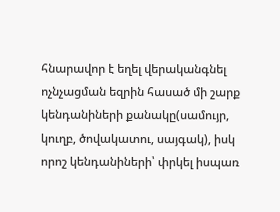հնարավոր է եղել վերականգնել ոչնչացման եզրին հասած մի շարք կենդանիների քանակը(սամույր, կուղբ, ծովակատու, սայգակ), իսկ որոշ կենդանիների՝ փրկել իսպառ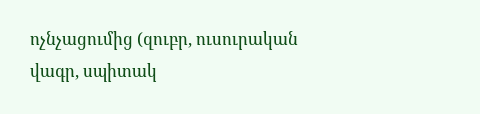ոչնչացումից (զուբր, ուսուրական վագր, սպիտակ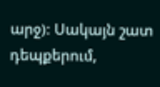արջ): Սակայն շատ դեպքերում,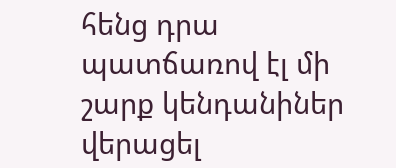հենց դրա պատճառով էլ մի շարք կենդանիներ վերացել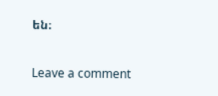են։

Leave a comment